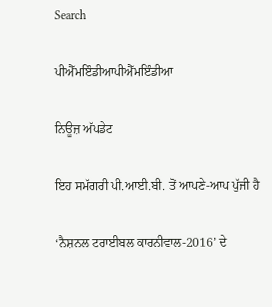Search

ਪੀਐੱਮਇੰਡੀਆਪੀਐੱਮਇੰਡੀਆ

ਨਿਊਜ਼ ਅੱਪਡੇਟ

ਇਹ ਸਮੱਗਰੀ ਪੀ.ਆਈ.ਬੀ. ਤੋਂ ਆਪਣੇ-ਆਪ ਪੁੱਜੀ ਹੈ

‘ਨੈਸ਼ਨਲ ਟਰਾਈਬਲ ਕਾਰਨੀਵਾਲ-2016’ ਦੇ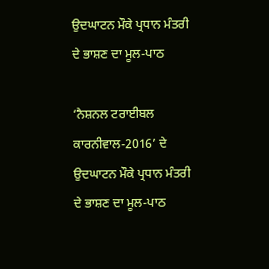ਉਦਘਾਟਨ ਮੌਕੇ ਪ੍ਰਧਾਨ ਮੰਤਰੀ ਦੇ ਭਾਸ਼ਣ ਦਾ ਮੂਲ-ਪਾਠ

‘ਨੈਸ਼ਨਲ ਟਰਾਈਬਲ ਕਾਰਨੀਵਾਲ-2016’ ਦੇ ਉਦਘਾਟਨ ਮੌਕੇ ਪ੍ਰਧਾਨ ਮੰਤਰੀ ਦੇ ਭਾਸ਼ਣ ਦਾ ਮੂਲ-ਪਾਠ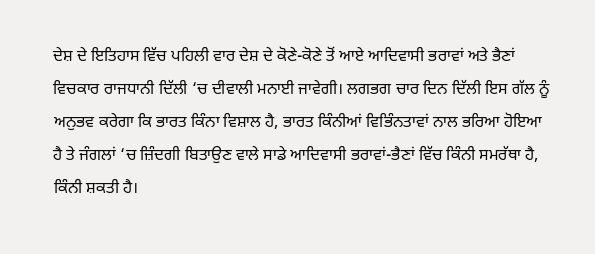ਦੇਸ਼ ਦੇ ਇਤਿਹਾਸ ਵਿੱਚ ਪਹਿਲੀ ਵਾਰ ਦੇਸ਼ ਦੇ ਕੋਣੇ-ਕੋਣੇ ਤੋਂ ਆਏ ਆਦਿਵਾਸੀ ਭਰਾਵਾਂ ਅਤੇ ਭੈਣਾਂ ਵਿਚਕਾਰ ਰਾਜਧਾਨੀ ਦਿੱਲੀ ‘ਚ ਦੀਵਾਲੀ ਮਨਾਈ ਜਾਵੇਗੀ। ਲਗਭਗ ਚਾਰ ਦਿਨ ਦਿੱਲੀ ਇਸ ਗੱਲ ਨੂੰ ਅਨੁਭਵ ਕਰੇਗਾ ਕਿ ਭਾਰਤ ਕਿੰਨਾ ਵਿਸ਼ਾਲ ਹੈ, ਭਾਰਤ ਕਿੰਨੀਆਂ ਵਿਭਿੰਨਤਾਵਾਂ ਨਾਲ ਭਰਿਆ ਹੋਇਆ ਹੈ ਤੇ ਜੰਗਲਾਂ ‘ਚ ਜ਼ਿੰਦਗੀ ਬਿਤਾਉਣ ਵਾਲੇ ਸਾਡੇ ਆਦਿਵਾਸੀ ਭਰਾਵਾਂ-ਭੈਣਾਂ ਵਿੱਚ ਕਿੰਨੀ ਸਮਰੱਥਾ ਹੈ, ਕਿੰਨੀ ਸ਼ਕਤੀ ਹੈ।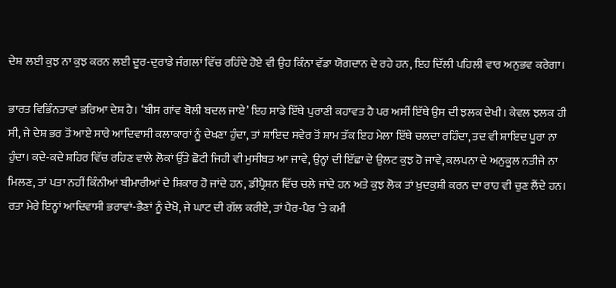ਦੇਸ਼ ਲਈ ਕੁਝ ਨਾ ਕੁਝ ਕਰਨ ਲਈ ਦੂਰ-ਦੁਰਾਡੇ ਜੰਗਲਾਂ ਵਿੱਚ ਰਹਿੰਦੇ ਹੋਏ ਵੀ ਉਹ ਕਿੰਨਾ ਵੱਡਾ ਯੋਗਦਾਨ ਦੇ ਰਹੇ ਹਨ, ਇਹ ਦਿੱਲੀ ਪਹਿਲੀ ਵਾਰ ਅਨੁਭਵ ਕਰੇਗਾ।

ਭਾਰਤ ਵਿਭਿੰਨਤਾਵਾਂ ਭਰਿਆ ਦੇਸ਼ ਹੈ। ‘ਬੀਸ ਗਾਂਵ ਬੋਲੀ ਬਦਲ ਜਾਏ’ ਇਹ ਸਾਡੇ ਇੱਥੇ ਪੁਰਾਣੀ ਕਹਾਵਤ ਹੈ ਪਰ ਅਸੀਂ ਇੱਥੇ ਉਸ ਦੀ ਝਲਕ ਦੇਖੀ। ਕੇਵਲ ਝਲਕ ਹੀ ਸੀ, ਜੇ ਦੇਸ਼ ਭਰ ਤੋਂ ਆਏ ਸਾਰੇ ਆਦਿਵਾਸੀ ਕਲਾਕਾਰਾਂ ਨੂੰ ਦੇਖਣਾ ਹੁੰਦਾ, ਤਾਂ ਸ਼ਾਇਦ ਸਵੇਰ ਤੋਂ ਸ਼ਾਮ ਤੱਕ ਇਹ ਮੇਲਾ ਇੱਥੇ ਚਲਦਾ ਰਹਿੰਦਾ, ਤਦ ਵੀ ਸ਼ਾਇਦ ਪੂਰਾ ਨਾ ਹੁੰਦਾ। ਕਦੇ-ਕਦੇ ਸ਼ਹਿਰ ਵਿੱਚ ਰਹਿਣ ਵਾਲੇ ਲੋਕਾਂ ਉੱਤੇ ਛੋਟੀ ਜਿਹੀ ਵੀ ਮੁਸੀਬਤ ਆ ਜਾਵੇ, ਉਨ੍ਹਾਂ ਦੀ ਇੱਛਾ ਦੇ ਉਲਟ ਕੁਝ ਹੋ ਜਾਵੇ, ਕਲਪਨਾ ਦੇ ਅਨੁਕੂਲ ਨਤੀਜੇ ਨਾ ਮਿਲਣ, ਤਾਂ ਪਤਾ ਨਹੀਂ ਕਿੰਨੀਆਂ ਬੀਮਾਰੀਆਂ ਦੇ ਸ਼ਿਕਾਰ ਹੋ ਜਾਂਦੇ ਹਨ, ਡੀਪ੍ਰੈਸ਼ਨ ਵਿੱਚ ਚਲੇ ਜਾਂਦੇ ਹਨ ਅਤੇ ਕੁਝ ਲੋਕ ਤਾਂ ਖ਼ੁਦਕੁਸ਼ੀ ਕਰਨ ਦਾ ਰਾਹ ਵੀ ਚੁਣ ਲੈਂਦੇ ਹਨ। ਰਤਾ ਮੇਰੇ ਇਨ੍ਹਾਂ ਆਦਿਵਾਸੀ ਭਰਾਵਾਂ-ਭੈਣਾਂ ਨੂੰ ਦੇਖੋ, ਜੇ ਘਾਟ ਦੀ ਗੱਲ ਕਰੀਏ, ਤਾਂ ਪੈਰ-ਪੈਰ ‘ਤੇ ਕਮੀ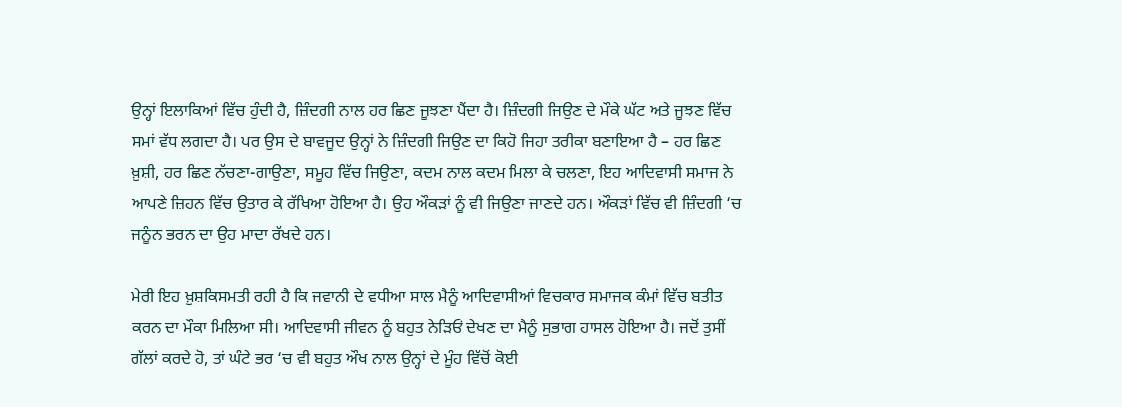ਉਨ੍ਹਾਂ ਇਲਾਕਿਆਂ ਵਿੱਚ ਹੁੰਦੀ ਹੈ, ਜ਼ਿੰਦਗੀ ਨਾਲ ਹਰ ਛਿਣ ਜੂਝਣਾ ਪੈਂਦਾ ਹੈ। ਜ਼ਿੰਦਗੀ ਜਿਉਣ ਦੇ ਮੌਕੇ ਘੱਟ ਅਤੇ ਜੂਝਣ ਵਿੱਚ ਸਮਾਂ ਵੱਧ ਲਗਦਾ ਹੈ। ਪਰ ਉਸ ਦੇ ਬਾਵਜੂਦ ਉਨ੍ਹਾਂ ਨੇ ਜ਼ਿੰਦਗੀ ਜਿਉਣ ਦਾ ਕਿਹੋ ਜਿਹਾ ਤਰੀਕਾ ਬਣਾਇਆ ਹੈ – ਹਰ ਛਿਣ ਖ਼ੁਸ਼ੀ, ਹਰ ਛਿਣ ਨੱਚਣਾ-ਗਾਉਣਾ, ਸਮੂਹ ਵਿੱਚ ਜਿਉਣਾ, ਕਦਮ ਨਾਲ ਕਦਮ ਮਿਲਾ ਕੇ ਚਲਣਾ, ਇਹ ਆਦਿਵਾਸੀ ਸਮਾਜ ਨੇ ਆਪਣੇ ਜ਼ਿਹਨ ਵਿੱਚ ਉਤਾਰ ਕੇ ਰੱਖਿਆ ਹੋਇਆ ਹੈ। ਉਹ ਔਕੜਾਂ ਨੂੰ ਵੀ ਜਿਉਣਾ ਜਾਣਦੇ ਹਨ। ਔਕੜਾਂ ਵਿੱਚ ਵੀ ਜ਼ਿੰਦਗੀ ‘ਚ ਜਨੂੰਨ ਭਰਨ ਦਾ ਉਹ ਮਾਦਾ ਰੱਖਦੇ ਹਨ।

ਮੇਰੀ ਇਹ ਖ਼ੁਸ਼ਕਿਸਮਤੀ ਰਹੀ ਹੈ ਕਿ ਜਵਾਨੀ ਦੇ ਵਧੀਆ ਸਾਲ ਮੈਨੂੰ ਆਦਿਵਾਸੀਆਂ ਵਿਚਕਾਰ ਸਮਾਜਕ ਕੰਮਾਂ ਵਿੱਚ ਬਤੀਤ ਕਰਨ ਦਾ ਮੌਕਾ ਮਿਲਿਆ ਸੀ। ਆਦਿਵਾਸੀ ਜੀਵਨ ਨੂੰ ਬਹੁਤ ਨੇੜਿਓਂ ਦੇਖਣ ਦਾ ਮੈਨੂੰ ਸੁਭਾਗ ਹਾਸਲ ਹੋਇਆ ਹੈ। ਜਦੋਂ ਤੁਸੀਂ ਗੱਲਾਂ ਕਰਦੇ ਹੋ, ਤਾਂ ਘੰਟੇ ਭਰ ‘ਚ ਵੀ ਬਹੁਤ ਔਖ ਨਾਲ ਉਨ੍ਹਾਂ ਦੇ ਮੂੰਹ ਵਿੱਚੋਂ ਕੋਈ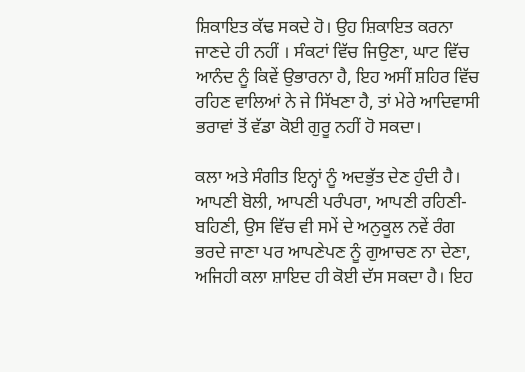ਸ਼ਿਕਾਇਤ ਕੱਢ ਸਕਦੇ ਹੋ। ਉਹ ਸ਼ਿਕਾਇਤ ਕਰਨਾ ਜਾਣਦੇ ਹੀ ਨਹੀਂ । ਸੰਕਟਾਂ ਵਿੱਚ ਜਿਉਣਾ, ਘਾਟ ਵਿੱਚ ਆਨੰਦ ਨੂੰ ਕਿਵੇਂ ਉਭਾਰਨਾ ਹੈ, ਇਹ ਅਸੀਂ ਸ਼ਹਿਰ ਵਿੱਚ ਰਹਿਣ ਵਾਲਿਆਂ ਨੇ ਜੇ ਸਿੱਖਣਾ ਹੈ, ਤਾਂ ਮੇਰੇ ਆਦਿਵਾਸੀ ਭਰਾਵਾਂ ਤੋਂ ਵੱਡਾ ਕੋਈ ਗੁਰੂ ਨਹੀਂ ਹੋ ਸਕਦਾ।

ਕਲਾ ਅਤੇ ਸੰਗੀਤ ਇਨ੍ਹਾਂ ਨੂੰ ਅਦਭੁੱਤ ਦੇਣ ਹੁੰਦੀ ਹੈ। ਆਪਣੀ ਬੋਲੀ, ਆਪਣੀ ਪਰੰਪਰਾ, ਆਪਣੀ ਰਹਿਣੀ-ਬਹਿਣੀ, ਉਸ ਵਿੱਚ ਵੀ ਸਮੇਂ ਦੇ ਅਨੁਕੂਲ ਨਵੇਂ ਰੰਗ ਭਰਦੇ ਜਾਣਾ ਪਰ ਆਪਣੇਪਣ ਨੂੰ ਗੁਆਚਣ ਨਾ ਦੇਣਾ, ਅਜਿਹੀ ਕਲਾ ਸ਼ਾਇਦ ਹੀ ਕੋਈ ਦੱਸ ਸਕਦਾ ਹੈ। ਇਹ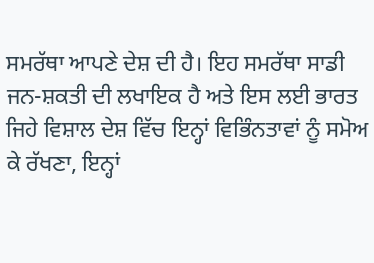ਸਮਰੱਥਾ ਆਪਣੇ ਦੇਸ਼ ਦੀ ਹੈ। ਇਹ ਸਮਰੱਥਾ ਸਾਡੀ ਜਨ-ਸ਼ਕਤੀ ਦੀ ਲਖਾਇਕ ਹੈ ਅਤੇ ਇਸ ਲਈ ਭਾਰਤ ਜਿਹੇ ਵਿਸ਼ਾਲ ਦੇਸ਼ ਵਿੱਚ ਇਨ੍ਹਾਂ ਵਿਭਿੰਨਤਾਵਾਂ ਨੂੰ ਸਮੋਅ ਕੇ ਰੱਖਣਾ, ਇਨ੍ਹਾਂ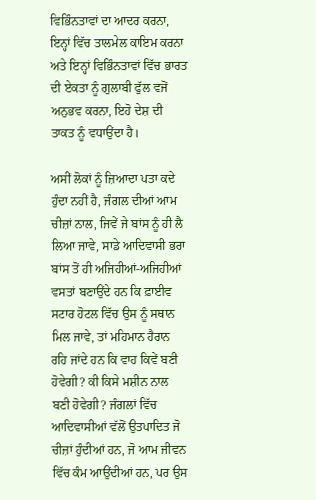ਵਿਭਿੰਨਤਾਵਾਂ ਦਾ ਆਦਰ ਕਰਨਾ, ਇਨ੍ਹਾਂ ਵਿੱਚ ਤਾਲਮੇਲ ਕਾਇਮ ਕਰਨਾ ਅਤੇ ਇਨ੍ਹਾਂ ਵਿਭਿੰਨਤਾਵਾਂ ਵਿੱਚ ਭਾਰਤ ਦੀ ਏਕਤਾ ਨੂੰ ਗੁਲਾਬੀ ਫੁੱਲ ਵਜੋਂ ਅਨੁਭਵ ਕਰਨਾ, ਇਹੋ ਦੇਸ਼ ਦੀ ਤਾਕਤ ਨੂੰ ਵਧਾਉਂਦਾ ਹੈ।

ਅਸੀਂ ਲੋਕਾਂ ਨੂੰ ਜ਼ਿਆਦਾ ਪਤਾ ਕਦੇ ਹੁੰਦਾ ਨਹੀਂ ਹੈ, ਜੰਗਲ ਦੀਆਂ ਆਮ ਚੀਜ਼ਾਂ ਨਾਲ, ਜਿਵੇਂ ਜੇ ਬਾਂਸ ਨੂੰ ਹੀ ਲੈ ਲਿਆ ਜਾਵੇ, ਸਾਡੇ ਆਦਿਵਾਸੀ ਭਰਾ ਬਾਂਸ ਤੋਂ ਹੀ ਅਜਿਹੀਆਂ-ਅਜਿਹੀਆਂ ਵਸਤਾਂ ਬਣਾਉਂਦੇ ਹਨ ਕਿ ਫ਼ਾਈਵ ਸਟਾਰ ਹੋਟਲ ਵਿੱਚ ਉਸ ਨੂੰ ਸਥਾਨ ਮਿਲ ਜਾਵੇ, ਤਾਂ ਮਹਿਮਾਨ ਹੈਰਾਨ ਰਹਿ ਜਾਂਦੇ ਹਨ ਕਿ ਵਾਹ ਕਿਵੇਂ ਬਣੀ ਹੋਵੇਗੀ? ਕੀ ਕਿਸੇ ਮਸ਼ੀਨ ਨਾਲ ਬਣੀ ਹੋਵੇਗੀ? ਜੰਗਲਾਂ ਵਿੱਚ ਆਦਿਵਾਸੀਆਂ ਵੱਲੋਂ ਉਤਪਾਦਿਤ ਜੋ ਚੀਜ਼ਾਂ ਹੁੰਦੀਆਂ ਹਨ, ਜੋ ਆਮ ਜੀਵਨ ਵਿੱਚ ਕੰਮ ਆਉਂਦੀਆਂ ਹਨ, ਪਰ ਉਸ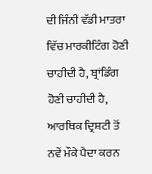ਦੀ ਜਿੰਨੀ ਵੱਡੀ ਮਾਤਰਾ ਵਿੱਚ ਮਾਰਕੀਟਿੰਗ ਹੋਣੀ ਚਾਹੀਦੀ ਹੈ, ਬ੍ਰਾਂਡਿੰਗ ਹੋਣੀ ਚਾਹੀਦੀ ਹੈ, ਆਰਥਿਕ ਦ੍ਰਿਸ਼ਟੀ ਤੋਂ ਨਵੇਂ ਮੌਕੇ ਪੈਦਾ ਕਰਨ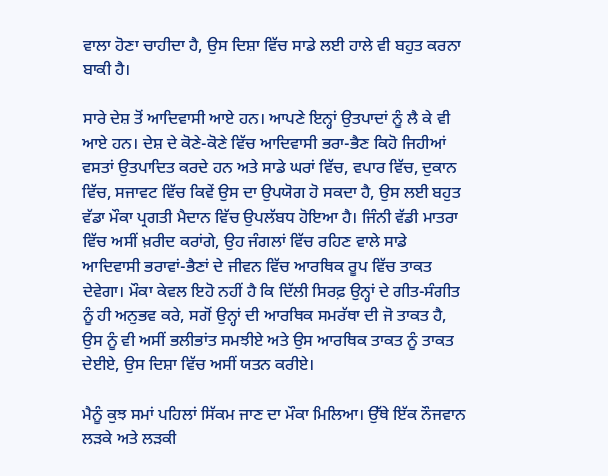ਵਾਲਾ ਹੋਣਾ ਚਾਹੀਦਾ ਹੈ, ਉਸ ਦਿਸ਼ਾ ਵਿੱਚ ਸਾਡੇ ਲਈ ਹਾਲੇ ਵੀ ਬਹੁਤ ਕਰਨਾ ਬਾਕੀ ਹੈ।

ਸਾਰੇ ਦੇਸ਼ ਤੋਂ ਆਦਿਵਾਸੀ ਆਏ ਹਨ। ਆਪਣੇ ਇਨ੍ਹਾਂ ਉਤਪਾਦਾਂ ਨੂੰ ਲੈ ਕੇ ਵੀ ਆਏ ਹਨ। ਦੇਸ਼ ਦੇ ਕੋਣੇ-ਕੋਣੇ ਵਿੱਚ ਆਦਿਵਾਸੀ ਭਰਾ-ਭੈਣ ਕਿਹੋ ਜਿਹੀਆਂ ਵਸਤਾਂ ਉਤਪਾਦਿਤ ਕਰਦੇ ਹਨ ਅਤੇ ਸਾਡੇ ਘਰਾਂ ਵਿੱਚ, ਵਪਾਰ ਵਿੱਚ, ਦੁਕਾਨ ਵਿੱਚ, ਸਜਾਵਟ ਵਿੱਚ ਕਿਵੇਂ ਉਸ ਦਾ ਉਪਯੋਗ ਹੋ ਸਕਦਾ ਹੈ, ਉਸ ਲਈ ਬਹੁਤ ਵੱਡਾ ਮੌਕਾ ਪ੍ਰਗਤੀ ਮੈਦਾਨ ਵਿੱਚ ਉਪਲੱਬਧ ਹੋਇਆ ਹੈ। ਜਿੰਨੀ ਵੱਡੀ ਮਾਤਰਾ ਵਿੱਚ ਅਸੀਂ ਖ਼ਰੀਦ ਕਰਾਂਗੇ, ਉਹ ਜੰਗਲਾਂ ਵਿੱਚ ਰਹਿਣ ਵਾਲੇ ਸਾਡੇ ਆਦਿਵਾਸੀ ਭਰਾਵਾਂ-ਭੈਣਾਂ ਦੇ ਜੀਵਨ ਵਿੱਚ ਆਰਥਿਕ ਰੂਪ ਵਿੱਚ ਤਾਕਤ ਦੇਵੇਗਾ। ਮੌਕਾ ਕੇਵਲ ਇਹੋ ਨਹੀਂ ਹੈ ਕਿ ਦਿੱਲੀ ਸਿਰਫ਼ ਉਨ੍ਹਾਂ ਦੇ ਗੀਤ-ਸੰਗੀਤ ਨੂੰ ਹੀ ਅਨੁਭਵ ਕਰੇ, ਸਗੋਂ ਉਨ੍ਹਾਂ ਦੀ ਆਰਥਿਕ ਸਮਰੱਥਾ ਦੀ ਜੋ ਤਾਕਤ ਹੈ, ਉਸ ਨੂੰ ਵੀ ਅਸੀਂ ਭਲੀਭਾਂਤ ਸਮਝੀਏ ਅਤੇ ਉਸ ਆਰਥਿਕ ਤਾਕਤ ਨੂੰ ਤਾਕਤ ਦੇਈਏ, ਉਸ ਦਿਸ਼ਾ ਵਿੱਚ ਅਸੀਂ ਯਤਨ ਕਰੀਏ।

ਮੈਨੂੰ ਕੁਝ ਸਮਾਂ ਪਹਿਲਾਂ ਸਿੱਕਮ ਜਾਣ ਦਾ ਮੌਕਾ ਮਿਲਿਆ। ਉੱਥੇ ਇੱਕ ਨੌਜਵਾਨ ਲੜਕੇ ਅਤੇ ਲੜਕੀ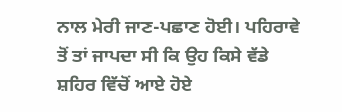ਨਾਲ ਮੇਰੀ ਜਾਣ-ਪਛਾਣ ਹੋਈ। ਪਹਿਰਾਵੇ ਤੋਂ ਤਾਂ ਜਾਪਦਾ ਸੀ ਕਿ ਉਹ ਕਿਸੇ ਵੱਡੇ ਸ਼ਹਿਰ ਵਿੱਚੋਂ ਆਏ ਹੋਏ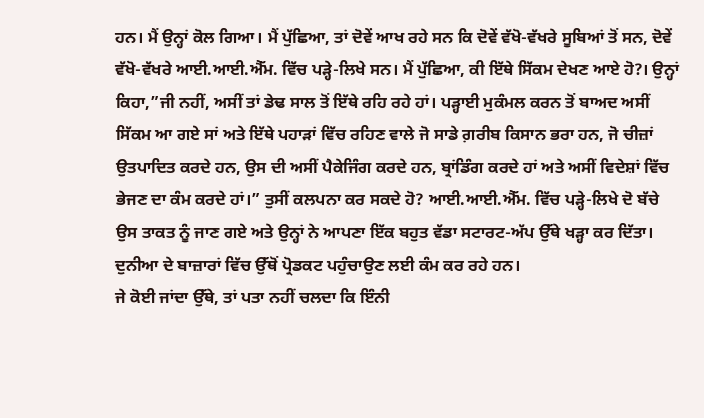ਹਨ। ਮੈਂ ਉਨ੍ਹਾਂ ਕੋਲ ਗਿਆ। ਮੈਂ ਪੁੱਛਿਆ, ਤਾਂ ਦੋਵੇਂ ਆਖ ਰਹੇ ਸਨ ਕਿ ਦੋਵੇਂ ਵੱਖੋ-ਵੱਖਰੇ ਸੂਬਿਆਂ ਤੋਂ ਸਨ, ਦੋਵੇਂ ਵੱਖੋ-ਵੱਖਰੇ ਆਈ.ਆਈ.ਐੱਮ. ਵਿੱਚ ਪੜ੍ਹੇ-ਲਿਖੇ ਸਨ। ਮੈਂ ਪੁੱਛਿਆ, ਕੀ ਇੱਥੇ ਸਿੱਕਮ ਦੇਖਣ ਆਏ ਹੋ?। ਉਨ੍ਹਾਂ ਕਿਹਾ,”ਜੀ ਨਹੀਂ, ਅਸੀਂ ਤਾਂ ਡੇਢ ਸਾਲ ਤੋਂ ਇੱਥੇ ਰਹਿ ਰਹੇ ਹਾਂ। ਪੜ੍ਹਾਈ ਮੁਕੰਮਲ ਕਰਨ ਤੋਂ ਬਾਅਦ ਅਸੀਂ ਸਿੱਕਮ ਆ ਗਏ ਸਾਂ ਅਤੇ ਇੱਥੇ ਪਹਾੜਾਂ ਵਿੱਚ ਰਹਿਣ ਵਾਲੇ ਜੋ ਸਾਡੇ ਗ਼ਰੀਬ ਕਿਸਾਨ ਭਰਾ ਹਨ, ਜੋ ਚੀਜ਼ਾਂ ਉਤਪਾਦਿਤ ਕਰਦੇ ਹਨ, ਉਸ ਦੀ ਅਸੀਂ ਪੈਕੇਜਿੰਗ ਕਰਦੇ ਹਨ, ਬ੍ਰਾਂਡਿੰਗ ਕਰਦੇ ਹਾਂ ਅਤੇ ਅਸੀਂ ਵਿਦੇਸ਼ਾਂ ਵਿੱਚ ਭੇਜਣ ਦਾ ਕੰਮ ਕਰਦੇ ਹਾਂ।” ਤੁਸੀਂ ਕਲਪਨਾ ਕਰ ਸਕਦੇ ਹੋ? ਆਈ.ਆਈ.ਐੱਮ. ਵਿੱਚ ਪੜ੍ਹੇ-ਲਿਖੇ ਦੋ ਬੱਚੇ ਉਸ ਤਾਕਤ ਨੂੰ ਜਾਣ ਗਏ ਅਤੇ ਉਨ੍ਹਾਂ ਨੇ ਆਪਣਾ ਇੱਕ ਬਹੁਤ ਵੱਡਾ ਸਟਾਰਟ-ਅੱਪ ਉੱਥੇ ਖੜ੍ਹਾ ਕਰ ਦਿੱਤਾ। ਦੁਨੀਆ ਦੇ ਬਾਜ਼ਾਰਾਂ ਵਿੱਚ ਉੱਥੋਂ ਪ੍ਰੋਡਕਟ ਪਹੁੰਚਾਉਣ ਲਈ ਕੰਮ ਕਰ ਰਹੇ ਹਨ।
ਜੇ ਕੋਈ ਜਾਂਦਾ ਉੱਥੇ, ਤਾਂ ਪਤਾ ਨਹੀਂ ਚਲਦਾ ਕਿ ਇੰਨੀ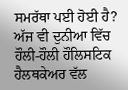ਸਮਰੱਥਾ ਪਈ ਹੋਈ ਹੈ? ਅੱਜ ਵੀ ਦੁਨੀਆ ਵਿੱਚ ਹੌਲੀ-ਹੌਲੀ ਹੌਲਿਸਟਿਕ ਹੈਲਥਕੇਅਰ ਵੱਲ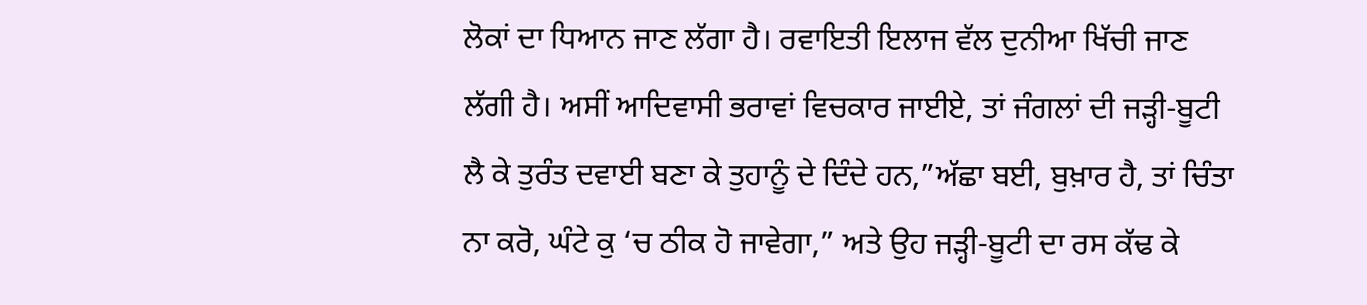ਲੋਕਾਂ ਦਾ ਧਿਆਨ ਜਾਣ ਲੱਗਾ ਹੈ। ਰਵਾਇਤੀ ਇਲਾਜ ਵੱਲ ਦੁਨੀਆ ਖਿੱਚੀ ਜਾਣ ਲੱਗੀ ਹੈ। ਅਸੀਂ ਆਦਿਵਾਸੀ ਭਰਾਵਾਂ ਵਿਚਕਾਰ ਜਾਈਏ, ਤਾਂ ਜੰਗਲਾਂ ਦੀ ਜੜ੍ਹੀ-ਬੂਟੀ ਲੈ ਕੇ ਤੁਰੰਤ ਦਵਾਈ ਬਣਾ ਕੇ ਤੁਹਾਨੂੰ ਦੇ ਦਿੰਦੇ ਹਨ,”ਅੱਛਾ ਬਈ, ਬੁਖ਼ਾਰ ਹੈ, ਤਾਂ ਚਿੰਤਾ ਨਾ ਕਰੋ, ਘੰਟੇ ਕੁ ‘ਚ ਠੀਕ ਹੋ ਜਾਵੇਗਾ,” ਅਤੇ ਉਹ ਜੜ੍ਹੀ-ਬੂਟੀ ਦਾ ਰਸ ਕੱਢ ਕੇ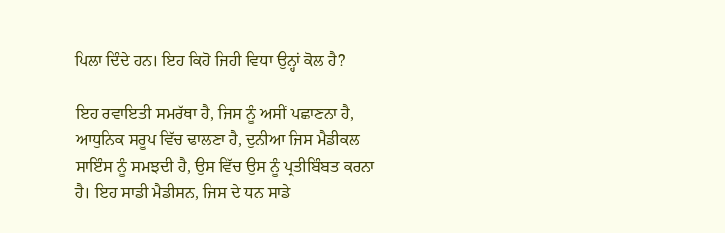ਪਿਲਾ ਦਿੰਦੇ ਹਨ। ਇਹ ਕਿਹੋ ਜਿਹੀ ਵਿਧਾ ਉਨ੍ਹਾਂ ਕੋਲ ਹੈ?

ਇਹ ਰਵਾਇਤੀ ਸਮਰੱਥਾ ਹੈ, ਜਿਸ ਨੂੰ ਅਸੀਂ ਪਛਾਣਨਾ ਹੈ, ਆਧੁਨਿਕ ਸਰੂਪ ਵਿੱਚ ਢਾਲਣਾ ਹੈ, ਦੁਨੀਆ ਜਿਸ ਮੈਡੀਕਲ ਸਾਇੰਸ ਨੂੰ ਸਮਝਦੀ ਹੈ, ਉਸ ਵਿੱਚ ਉਸ ਨੂੰ ਪ੍ਰਤੀਬਿੰਬਤ ਕਰਨਾ ਹੈ। ਇਹ ਸਾਡੀ ਮੈਡੀਸਨ, ਜਿਸ ਦੇ ਧਨ ਸਾਡੇ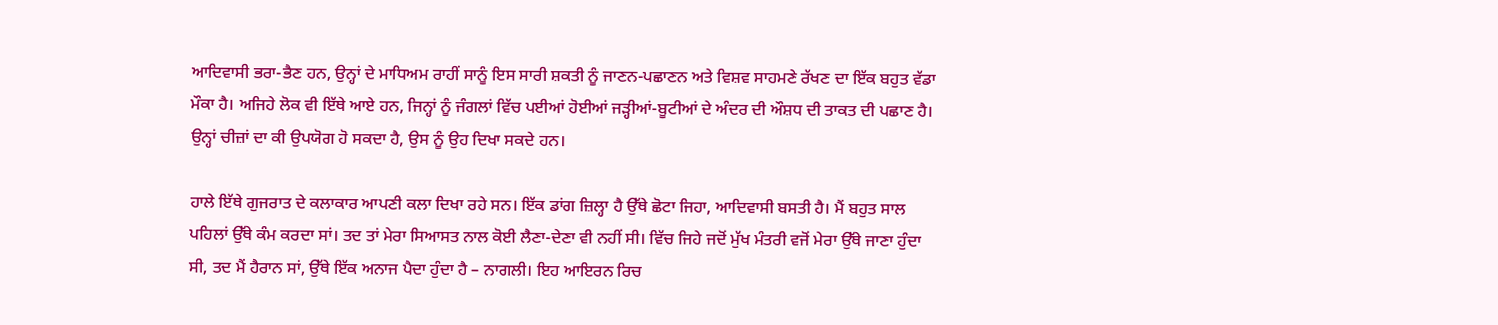ਆਦਿਵਾਸੀ ਭਰਾ-ਭੈਣ ਹਨ, ਉਨ੍ਹਾਂ ਦੇ ਮਾਧਿਅਮ ਰਾਹੀਂ ਸਾਨੂੰ ਇਸ ਸਾਰੀ ਸ਼ਕਤੀ ਨੂੰ ਜਾਣਨ-ਪਛਾਣਨ ਅਤੇ ਵਿਸ਼ਵ ਸਾਹਮਣੇ ਰੱਖਣ ਦਾ ਇੱਕ ਬਹੁਤ ਵੱਡਾ ਮੌਕਾ ਹੈ। ਅਜਿਹੇ ਲੋਕ ਵੀ ਇੱਥੇ ਆਏ ਹਨ, ਜਿਨ੍ਹਾਂ ਨੂੰ ਜੰਗਲਾਂ ਵਿੱਚ ਪਈਆਂ ਹੋਈਆਂ ਜੜ੍ਹੀਆਂ-ਬੂਟੀਆਂ ਦੇ ਅੰਦਰ ਦੀ ਔਸ਼ਧ ਦੀ ਤਾਕਤ ਦੀ ਪਛਾਣ ਹੈ। ਉਨ੍ਹਾਂ ਚੀਜ਼ਾਂ ਦਾ ਕੀ ਉਪਯੋਗ ਹੋ ਸਕਦਾ ਹੈ, ਉਸ ਨੂੰ ਉਹ ਦਿਖਾ ਸਕਦੇ ਹਨ।

ਹਾਲੇ ਇੱਥੇ ਗੁਜਰਾਤ ਦੇ ਕਲਾਕਾਰ ਆਪਣੀ ਕਲਾ ਦਿਖਾ ਰਹੇ ਸਨ। ਇੱਕ ਡਾਂਗ ਜ਼ਿਲ੍ਹਾ ਹੈ ਉੱਥੇ ਛੋਟਾ ਜਿਹਾ, ਆਦਿਵਾਸੀ ਬਸਤੀ ਹੈ। ਮੈਂ ਬਹੁਤ ਸਾਲ ਪਹਿਲਾਂ ਉੱਥੇ ਕੰਮ ਕਰਦਾ ਸਾਂ। ਤਦ ਤਾਂ ਮੇਰਾ ਸਿਆਸਤ ਨਾਲ ਕੋਈ ਲੈਣਾ-ਦੇਣਾ ਵੀ ਨਹੀਂ ਸੀ। ਵਿੱਚ ਜਿਹੇ ਜਦੋਂ ਮੁੱਖ ਮੰਤਰੀ ਵਜੋਂ ਮੇਰਾ ਉੱਥੇ ਜਾਣਾ ਹੁੰਦਾ ਸੀ, ਤਦ ਮੈਂ ਹੈਰਾਨ ਸਾਂ, ਉੱਥੇ ਇੱਕ ਅਨਾਜ ਪੈਦਾ ਹੁੰਦਾ ਹੈ – ਨਾਗਲੀ। ਇਹ ਆਇਰਨ ਰਿਚ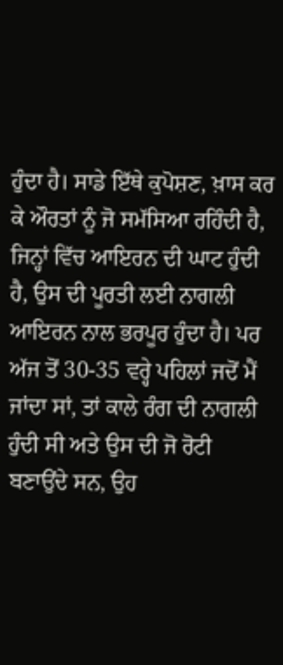ਹੁੰਦਾ ਹੈ। ਸਾਡੇ ਇੱਥੇ ਕੁਪੋਸ਼ਣ, ਖ਼ਾਸ ਕਰ ਕੇ ਔਰਤਾਂ ਨੂੰ ਜੋ ਸਮੱਸਿਆ ਰਹਿੰਦੀ ਹੈ, ਜਿਨ੍ਹਾਂ ਵਿੱਚ ਆਇਰਨ ਦੀ ਘਾਟ ਹੁੰਦੀ ਹੈ, ਉਸ ਦੀ ਪੂਰਤੀ ਲਈ ਨਾਗਲੀ ਆਇਰਨ ਨਾਲ ਭਰਪੂਰ ਹੁੰਦਾ ਹੈ। ਪਰ ਅੱਜ ਤੋਂ 30-35 ਵਰ੍ਹੇ ਪਹਿਲਾਂ ਜਦੋਂ ਮੈਂ ਜਾਂਦਾ ਸਾਂ, ਤਾਂ ਕਾਲੇ ਰੰਗ ਦੀ ਨਾਗਲੀ ਹੁੰਦੀ ਸੀ ਅਤੇ ਉਸ ਦੀ ਜੋ ਰੋਟੀ ਬਣਾਉਂਦੇ ਸਨ, ਉਹ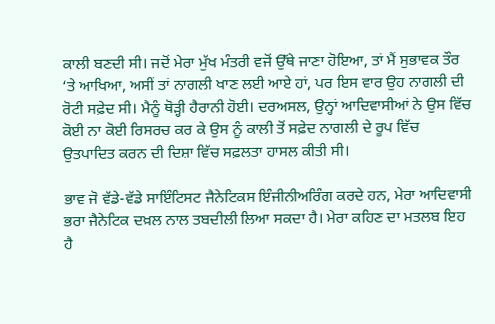ਕਾਲੀ ਬਣਦੀ ਸੀ। ਜਦੋਂ ਮੇਰਾ ਮੁੱਖ ਮੰਤਰੀ ਵਜੋਂ ਉੱਥੇ ਜਾਣਾ ਹੋਇਆ, ਤਾਂ ਮੈਂ ਸੁਭਾਵਕ ਤੌਰ ‘ਤੇ ਆਖਿਆ, ਅਸੀਂ ਤਾਂ ਨਾਗਲੀ ਖਾਣ ਲਈ ਆਏ ਹਾਂ, ਪਰ ਇਸ ਵਾਰ ਉਹ ਨਾਗਲੀ ਦੀ ਰੋਟੀ ਸਫ਼ੇਦ ਸੀ। ਮੈਨੂੰ ਥੋੜ੍ਹੀ ਹੈਰਾਨੀ ਹੋਈ। ਦਰਅਸਲ, ਉਨ੍ਹਾਂ ਆਦਿਵਾਸੀਆਂ ਨੇ ਉਸ ਵਿੱਚ ਕੋਈ ਨਾ ਕੋਈ ਰਿਸਰਚ ਕਰ ਕੇ ਉਸ ਨੂੰ ਕਾਲੀ ਤੋਂ ਸਫ਼ੇਦ ਨਾਗਲੀ ਦੇ ਰੂਪ ਵਿੱਚ ਉਤਪਾਦਿਤ ਕਰਨ ਦੀ ਦਿਸ਼ਾ ਵਿੱਚ ਸਫ਼ਲਤਾ ਹਾਸਲ ਕੀਤੀ ਸੀ।

ਭਾਵ ਜੋ ਵੱਡੇ-ਵੱਡੇ ਸਾਇੰਟਿਸਟ ਜੈਨੇਟਿਕਸ ਇੰਜੀਨੀਅਰਿੰਗ ਕਰਦੇ ਹਨ, ਮੇਰਾ ਆਦਿਵਾਸੀ ਭਰਾ ਜੈਨੇਟਿਕ ਦਖ਼ਲ ਨਾਲ ਤਬਦੀਲੀ ਲਿਆ ਸਕਦਾ ਹੈ। ਮੇਰਾ ਕਹਿਣ ਦਾ ਮਤਲਬ ਇਹ ਹੈ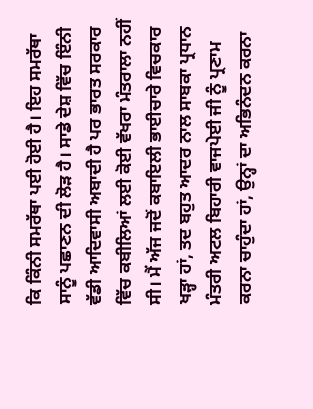ਕਿ ਕਿੰਨੀ ਸਮਰੱਥਾ ਪਈ ਹੋਈ ਹੈ। ਇਹ ਸਮਰੱਥਾ ਸਾਨੂੰ ਪਛਾਣਨ ਦੀ ਲੋੜ ਹੈ। ਸਾਡੇ ਦੇਸ਼ ਵਿੱਚ ਇੰਨੀ ਵੱਡੀ ਆਦਿਵਾਸੀ ਅਬਾਦੀ ਹੈ ਪਰ ਭਾਰਤ ਸਰਕਾਰ ਵਿੱਚ ਕਬੀਲਿਆਂ ਲਈ ਕੋਈ ਵੱਖਰਾ ਮੰਤਰਾਲਾ ਨਹੀਂ ਸੀ। ਮੈਂ ਅੱਜ ਜਦੋਂ ਕਬਾਇਲੀ ਭਾਈਚਾਰੇ ਵਿਚਕਾਰ ਖੜ੍ਹਾ ਹਾਂ, ਤਦ ਬਹੁਤ ਆਦਰ ਨਾਲ ਸਾਬਕਾ ਪ੍ਰਧਾਨ ਮੰਤਰੀ ਅਟਲ ਬਿਹਾਰੀ ਵਾਜਪੇਈ ਜੀ ਨੂੰ ਪ੍ਰਣਾਮ ਕਰਨਾ ਚਾਹੁੰਦਾ ਹਾਂ, ਉਨ੍ਹਾਂ ਦਾ ਅਭਿਨੰਦਨ ਕਰਨਾ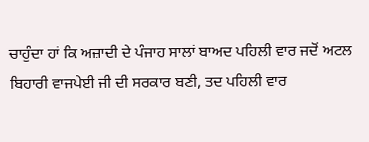ਚਾਹੁੰਦਾ ਹਾਂ ਕਿ ਅਜ਼ਾਦੀ ਦੇ ਪੰਜਾਹ ਸਾਲਾਂ ਬਾਅਦ ਪਹਿਲੀ ਵਾਰ ਜਦੋਂ ਅਟਲ ਬਿਹਾਰੀ ਵਾਜਪੇਈ ਜੀ ਦੀ ਸਰਕਾਰ ਬਣੀ, ਤਦ ਪਹਿਲੀ ਵਾਰ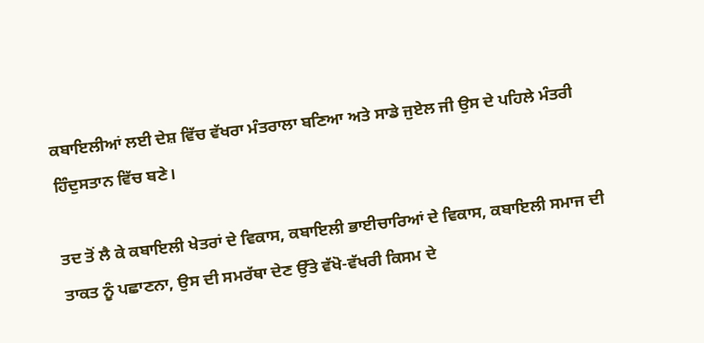ਕਬਾਇਲੀਆਂ ਲਈ ਦੇਸ਼ ਵਿੱਚ ਵੱਖਰਾ ਮੰਤਰਾਲਾ ਬਣਿਆ ਅਤੇ ਸਾਡੇ ਜੁਏਲ ਜੀ ਉਸ ਦੇ ਪਹਿਲੇ ਮੰਤਰੀ ਹਿੰਦੁਸਤਾਨ ਵਿੱਚ ਬਣੇ।

ਤਦ ਤੋਂ ਲੈ ਕੇ ਕਬਾਇਲੀ ਖੇਤਰਾਂ ਦੇ ਵਿਕਾਸ, ਕਬਾਇਲੀ ਭਾਈਚਾਰਿਆਂ ਦੇ ਵਿਕਾਸ, ਕਬਾਇਲੀ ਸਮਾਜ ਦੀ ਤਾਕਤ ਨੂੰ ਪਛਾਣਨਾ, ਉਸ ਦੀ ਸਮਰੱਥਾ ਦੇਣ ਉੱਤੇ ਵੱਖੋ-ਵੱਖਰੀ ਕਿਸਮ ਦੇ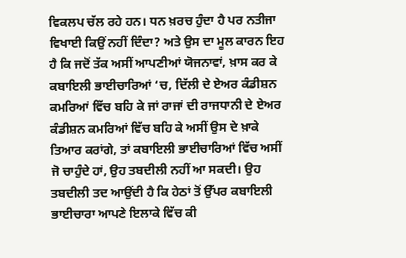ਵਿਕਲਪ ਚੱਲ ਰਹੇ ਹਨ। ਧਨ ਖ਼ਰਚ ਹੁੰਦਾ ਹੈ ਪਰ ਨਤੀਜਾ ਵਿਖਾਈ ਕਿਉਂ ਨਹੀਂ ਦਿੰਦਾ? ਅਤੇ ਉਸ ਦਾ ਮੂਲ ਕਾਰਨ ਇਹ ਹੈ ਕਿ ਜਦੋਂ ਤੱਕ ਅਸੀਂ ਆਪਣੀਆਂ ਯੋਜਨਾਵਾਂ, ਖ਼ਾਸ ਕਰ ਕੇ ਕਬਾਇਲੀ ਭਾਈਚਾਰਿਆਂ ‘ਚ, ਦਿੱਲੀ ਦੇ ਏਅਰ ਕੰਡੀਸ਼ਨ ਕਮਰਿਆਂ ਵਿੱਚ ਬਹਿ ਕੇ ਜਾਂ ਰਾਜਾਂ ਦੀ ਰਾਜਧਾਨੀ ਦੇ ਏਅਰ ਕੰਡੀਸ਼ਨ ਕਮਰਿਆਂ ਵਿੱਚ ਬਹਿ ਕੇ ਅਸੀਂ ਉਸ ਦੇ ਖ਼ਾਕੇ ਤਿਆਰ ਕਰਾਂਗੇ, ਤਾਂ ਕਬਾਇਲੀ ਭਾਈਚਾਰਿਆਂ ਵਿੱਚ ਅਸੀਂ ਜੋ ਚਾਹੁੰਦੇ ਹਾਂ, ਉਹ ਤਬਦੀਲੀ ਨਹੀਂ ਆ ਸਕਦੀ। ਉਹ ਤਬਦੀਲੀ ਤਦ ਆਉਂਦੀ ਹੈ ਕਿ ਹੇਠਾਂ ਤੋਂ ਉੱਪਰ ਕਬਾਇਲੀ ਭਾਈਚਾਰਾ ਆਪਣੇ ਇਲਾਕੇ ਵਿੱਚ ਕੀ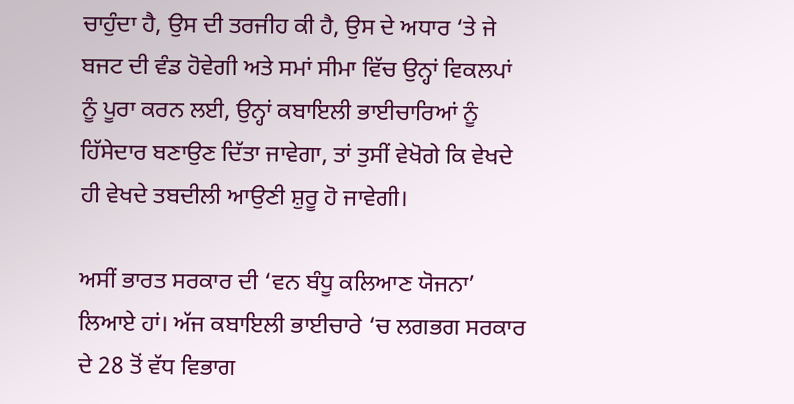ਚਾਹੁੰਦਾ ਹੈ, ਉਸ ਦੀ ਤਰਜੀਹ ਕੀ ਹੈ, ਉਸ ਦੇ ਅਧਾਰ ‘ਤੇ ਜੇ ਬਜਟ ਦੀ ਵੰਡ ਹੋਵੇਗੀ ਅਤੇ ਸਮਾਂ ਸੀਮਾ ਵਿੱਚ ਉਨ੍ਹਾਂ ਵਿਕਲਪਾਂ ਨੂੰ ਪੂਰਾ ਕਰਨ ਲਈ, ਉਨ੍ਹਾਂ ਕਬਾਇਲੀ ਭਾਈਚਾਰਿਆਂ ਨੂੰ ਹਿੱਸੇਦਾਰ ਬਣਾਉਣ ਦਿੱਤਾ ਜਾਵੇਗਾ, ਤਾਂ ਤੁਸੀਂ ਵੇਖੋਗੇ ਕਿ ਵੇਖਦੇ ਹੀ ਵੇਖਦੇ ਤਬਦੀਲੀ ਆਉਣੀ ਸ਼ੁਰੂ ਹੋ ਜਾਵੇਗੀ।

ਅਸੀਂ ਭਾਰਤ ਸਰਕਾਰ ਦੀ ‘ਵਨ ਬੰਧੂ ਕਲਿਆਣ ਯੋਜਨਾ’ ਲਿਆਏ ਹਾਂ। ਅੱਜ ਕਬਾਇਲੀ ਭਾਈਚਾਰੇ ‘ਚ ਲਗਭਗ ਸਰਕਾਰ ਦੇ 28 ਤੋਂ ਵੱਧ ਵਿਭਾਗ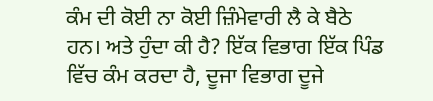ਕੰਮ ਦੀ ਕੋਈ ਨਾ ਕੋਈ ਜ਼ਿੰਮੇਵਾਰੀ ਲੈ ਕੇ ਬੈਠੇ ਹਨ। ਅਤੇ ਹੁੰਦਾ ਕੀ ਹੈ? ਇੱਕ ਵਿਭਾਗ ਇੱਕ ਪਿੰਡ ਵਿੱਚ ਕੰਮ ਕਰਦਾ ਹੈ, ਦੂਜਾ ਵਿਭਾਗ ਦੂਜੇ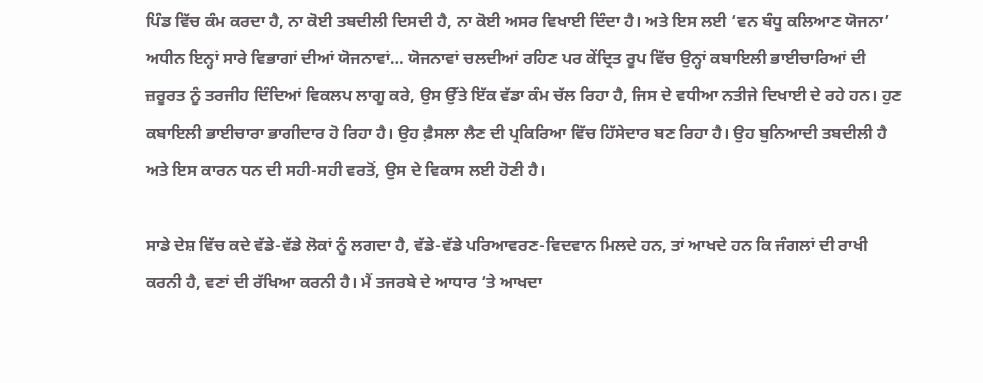ਪਿੰਡ ਵਿੱਚ ਕੰਮ ਕਰਦਾ ਹੈ, ਨਾ ਕੋਈ ਤਬਦੀਲੀ ਦਿਸਦੀ ਹੈ, ਨਾ ਕੋਈ ਅਸਰ ਵਿਖਾਈ ਦਿੰਦਾ ਹੈ। ਅਤੇ ਇਸ ਲਈ ‘ਵਨ ਬੰਧੂ ਕਲਿਆਣ ਯੋਜਨਾ’ ਅਧੀਨ ਇਨ੍ਹਾਂ ਸਾਰੇ ਵਿਭਾਗਾਂ ਦੀਆਂ ਯੋਜਨਾਵਾਂ… ਯੋਜਨਾਵਾਂ ਚਲਦੀਆਂ ਰਹਿਣ ਪਰ ਕੇਂਦ੍ਰਿਤ ਰੂਪ ਵਿੱਚ ਉਨ੍ਹਾਂ ਕਬਾਇਲੀ ਭਾਈਚਾਰਿਆਂ ਦੀ ਜ਼ਰੂਰਤ ਨੂੰ ਤਰਜੀਹ ਦਿੰਦਿਆਂ ਵਿਕਲਪ ਲਾਗੂ ਕਰੇ, ਉਸ ਉੱਤੇ ਇੱਕ ਵੱਡਾ ਕੰਮ ਚੱਲ ਰਿਹਾ ਹੈ, ਜਿਸ ਦੇ ਵਧੀਆ ਨਤੀਜੇ ਦਿਖਾਈ ਦੇ ਰਹੇ ਹਨ। ਹੁਣ ਕਬਾਇਲੀ ਭਾਈਚਾਰਾ ਭਾਗੀਦਾਰ ਹੋ ਰਿਹਾ ਹੈ। ਉਹ ਫ਼ੈਸਲਾ ਲੈਣ ਦੀ ਪ੍ਰਕਿਰਿਆ ਵਿੱਚ ਹਿੱਸੇਦਾਰ ਬਣ ਰਿਹਾ ਹੈ। ਉਹ ਬੁਨਿਆਦੀ ਤਬਦੀਲੀ ਹੈ ਅਤੇ ਇਸ ਕਾਰਨ ਧਨ ਦੀ ਸਹੀ-ਸਹੀ ਵਰਤੋਂ, ਉਸ ਦੇ ਵਿਕਾਸ ਲਈ ਹੋਣੀ ਹੈ।

ਸਾਡੇ ਦੇਸ਼ ਵਿੱਚ ਕਦੇ ਵੱਡੇ-ਵੱਡੇ ਲੋਕਾਂ ਨੂੰ ਲਗਦਾ ਹੈ, ਵੱਡੇ-ਵੱਡੇ ਪਰਿਆਵਰਣ-ਵਿਦਵਾਨ ਮਿਲਦੇ ਹਨ, ਤਾਂ ਆਖਦੇ ਹਨ ਕਿ ਜੰਗਲਾਂ ਦੀ ਰਾਖੀ ਕਰਨੀ ਹੈ, ਵਣਾਂ ਦੀ ਰੱਖਿਆ ਕਰਨੀ ਹੈ। ਮੈਂ ਤਜਰਬੇ ਦੇ ਆਧਾਰ ‘ਤੇ ਆਖਦਾ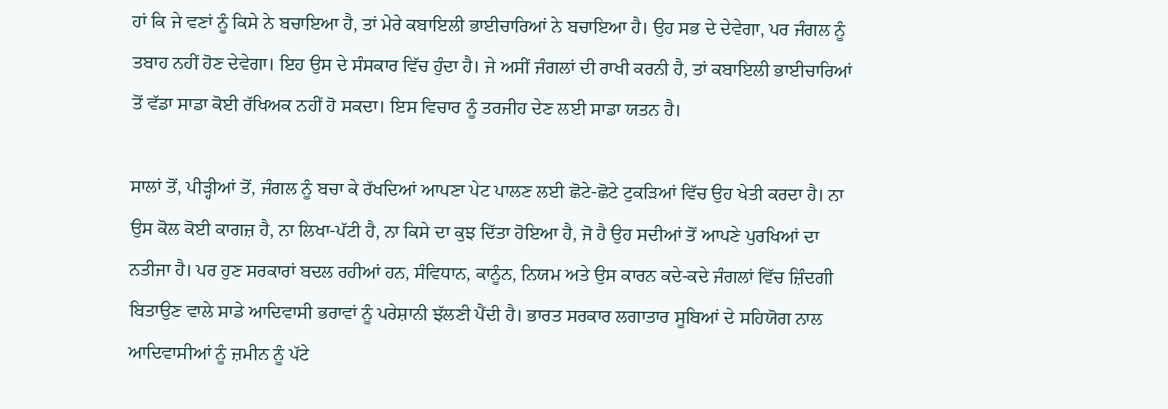ਹਾਂ ਕਿ ਜੇ ਵਣਾਂ ਨੂੰ ਕਿਸੇ ਨੇ ਬਚਾਇਆ ਹੈ, ਤਾਂ ਮੇਰੇ ਕਬਾਇਲੀ ਭਾਈਚਾਰਿਆਂ ਨੇ ਬਚਾਇਆ ਹੈ। ਉਹ ਸਭ ਦੇ ਦੇਵੇਗਾ, ਪਰ ਜੰਗਲ ਨੂੰ ਤਬਾਹ ਨਹੀਂ ਹੋਣ ਦੇਵੇਗਾ। ਇਹ ਉਸ ਦੇ ਸੰਸਕਾਰ ਵਿੱਚ ਹੁੰਦਾ ਹੈ। ਜੇ ਅਸੀਂ ਜੰਗਲਾਂ ਦੀ ਰਾਖੀ ਕਰਨੀ ਹੈ, ਤਾਂ ਕਬਾਇਲੀ ਭਾਈਚਾਰਿਆਂ ਤੋਂ ਵੱਡਾ ਸਾਡਾ ਕੋਈ ਰੱਖਿਅਕ ਨਹੀਂ ਹੋ ਸਕਦਾ। ਇਸ ਵਿਚਾਰ ਨੂੰ ਤਰਜੀਹ ਦੇਣ ਲਈ ਸਾਡਾ ਯਤਨ ਹੈ।

ਸਾਲਾਂ ਤੋਂ, ਪੀੜ੍ਹੀਆਂ ਤੋਂ, ਜੰਗਲ ਨੂੰ ਬਚਾ ਕੇ ਰੱਖਦਿਆਂ ਆਪਣਾ ਪੇਟ ਪਾਲਣ ਲਈ ਛੋਟੇ-ਛੋਟੇ ਟੁਕੜਿਆਂ ਵਿੱਚ ਉਹ ਖੇਤੀ ਕਰਦਾ ਹੈ। ਨਾ ਉਸ ਕੋਲ ਕੋਈ ਕਾਗਜ਼ ਹੈ, ਨਾ ਲਿਖਾ-ਪੱਟੀ ਹੈ, ਨਾ ਕਿਸੇ ਦਾ ਕੁਝ ਦਿੱਤਾ ਹੋਇਆ ਹੈ, ਜੋ ਹੈ ਉਹ ਸਦੀਆਂ ਤੋਂ ਆਪਣੇ ਪੁਰਖਿਆਂ ਦਾ ਨਤੀਜਾ ਹੈ। ਪਰ ਹੁਣ ਸਰਕਾਰਾਂ ਬਦਲ ਰਹੀਆਂ ਹਨ, ਸੰਵਿਧਾਨ, ਕਾਨੂੰਨ, ਨਿਯਮ ਅਤੇ ਉਸ ਕਾਰਨ ਕਦੇ-ਕਦੇ ਜੰਗਲਾਂ ਵਿੱਚ ਜ਼ਿੰਦਗੀ ਬਿਤਾਉਣ ਵਾਲੇ ਸਾਡੇ ਆਦਿਵਾਸੀ ਭਰਾਵਾਂ ਨੂੰ ਪਰੇਸ਼ਾਨੀ ਝੱਲਣੀ ਪੈਂਦੀ ਹੈ। ਭਾਰਤ ਸਰਕਾਰ ਲਗਾਤਾਰ ਸੂਬਿਆਂ ਦੇ ਸਹਿਯੋਗ ਨਾਲ ਆਦਿਵਾਸੀਆਂ ਨੂੰ ਜ਼ਮੀਨ ਨੂੰ ਪੱਟੇ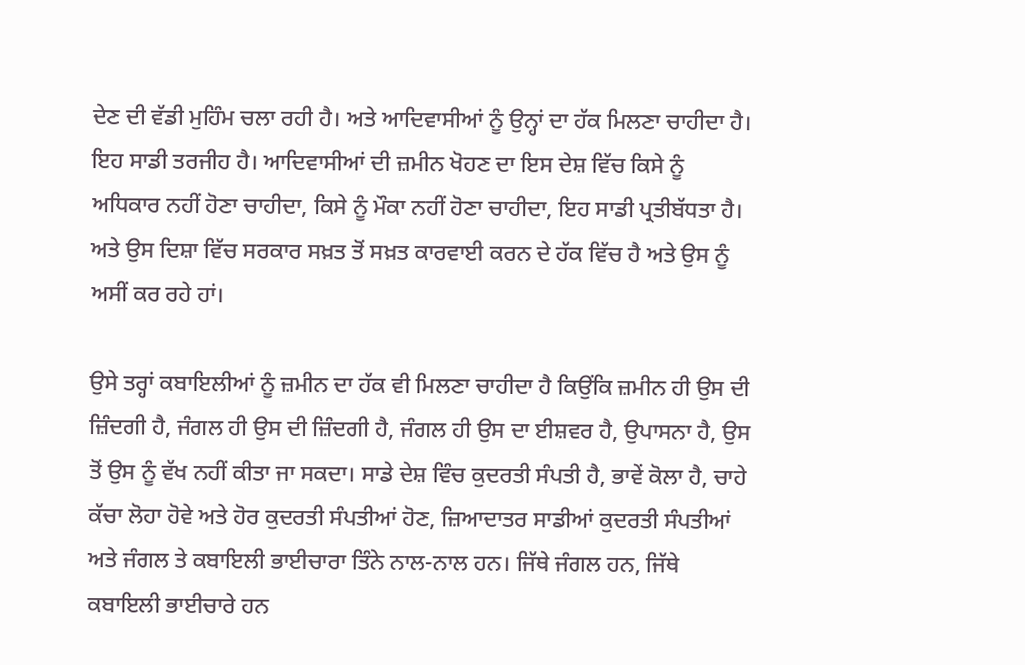ਦੇਣ ਦੀ ਵੱਡੀ ਮੁਹਿੰਮ ਚਲਾ ਰਹੀ ਹੈ। ਅਤੇ ਆਦਿਵਾਸੀਆਂ ਨੂੰ ਉਨ੍ਹਾਂ ਦਾ ਹੱਕ ਮਿਲਣਾ ਚਾਹੀਦਾ ਹੈ। ਇਹ ਸਾਡੀ ਤਰਜੀਹ ਹੈ। ਆਦਿਵਾਸੀਆਂ ਦੀ ਜ਼ਮੀਨ ਖੋਹਣ ਦਾ ਇਸ ਦੇਸ਼ ਵਿੱਚ ਕਿਸੇ ਨੂੰ ਅਧਿਕਾਰ ਨਹੀਂ ਹੋਣਾ ਚਾਹੀਦਾ, ਕਿਸੇ ਨੂੰ ਮੌਕਾ ਨਹੀਂ ਹੋਣਾ ਚਾਹੀਦਾ, ਇਹ ਸਾਡੀ ਪ੍ਰਤੀਬੱਧਤਾ ਹੈ। ਅਤੇ ਉਸ ਦਿਸ਼ਾ ਵਿੱਚ ਸਰਕਾਰ ਸਖ਼ਤ ਤੋਂ ਸਖ਼ਤ ਕਾਰਵਾਈ ਕਰਨ ਦੇ ਹੱਕ ਵਿੱਚ ਹੈ ਅਤੇ ਉਸ ਨੂੰ ਅਸੀਂ ਕਰ ਰਹੇ ਹਾਂ।

ਉਸੇ ਤਰ੍ਹਾਂ ਕਬਾਇਲੀਆਂ ਨੂੰ ਜ਼ਮੀਨ ਦਾ ਹੱਕ ਵੀ ਮਿਲਣਾ ਚਾਹੀਦਾ ਹੈ ਕਿਉਂਕਿ ਜ਼ਮੀਨ ਹੀ ਉਸ ਦੀ ਜ਼ਿੰਦਗੀ ਹੈ, ਜੰਗਲ ਹੀ ਉਸ ਦੀ ਜ਼ਿੰਦਗੀ ਹੈ, ਜੰਗਲ ਹੀ ਉਸ ਦਾ ਈਸ਼ਵਰ ਹੈ, ਉਪਾਸਨਾ ਹੈ, ਉਸ ਤੋਂ ਉਸ ਨੂੰ ਵੱਖ ਨਹੀਂ ਕੀਤਾ ਜਾ ਸਕਦਾ। ਸਾਡੇ ਦੇਸ਼ ਵਿੰਚ ਕੁਦਰਤੀ ਸੰਪਤੀ ਹੈ, ਭਾਵੇਂ ਕੋਲਾ ਹੈ, ਚਾਹੇ ਕੱਚਾ ਲੋਹਾ ਹੋਵੇ ਅਤੇ ਹੋਰ ਕੁਦਰਤੀ ਸੰਪਤੀਆਂ ਹੋਣ, ਜ਼ਿਆਦਾਤਰ ਸਾਡੀਆਂ ਕੁਦਰਤੀ ਸੰਪਤੀਆਂ ਅਤੇ ਜੰਗਲ ਤੇ ਕਬਾਇਲੀ ਭਾਈਚਾਰਾ ਤਿੰਨੇ ਨਾਲ-ਨਾਲ ਹਨ। ਜਿੱਥੇ ਜੰਗਲ ਹਨ, ਜਿੱਥੇ ਕਬਾਇਲੀ ਭਾਈਚਾਰੇ ਹਨ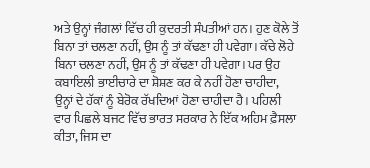ਅਤੇ ਉਨ੍ਹਾਂ ਜੰਗਲਾਂ ਵਿੱਚ ਹੀ ਕੁਦਰਤੀ ਸੰਪਤੀਆਂ ਹਨ। ਹੁਣ ਕੋਲੇ ਤੋਂ ਬਿਨਾ ਤਾਂ ਚਲਣਾ ਨਹੀਂ, ਉਸ ਨੂੰ ਤਾਂ ਕੱਢਣਾ ਹੀ ਪਵੇਗਾ। ਕੱਚੇ ਲੋਹੇ ਬਿਨਾ ਚਲਣਾ ਨਹੀਂ, ਉਸ ਨੂੰ ਤਾਂ ਕੱਢਣਾ ਹੀ ਪਵੇਗਾ। ਪਰ ਉਹ ਕਬਾਇਲੀ ਭਾਈਚਾਰੇ ਦਾ ਸ਼ੋਸ਼ਣ ਕਰ ਕੇ ਨਹੀਂ ਹੋਣਾ ਚਾਹੀਦਾ, ਉਨ੍ਹਾਂ ਦੇ ਹੱਕਾਂ ਨੂੰ ਬੇਰੋਕ ਰੱਖਦਿਆਂ ਹੋਣਾ ਚਾਹੀਦਾ ਹੈ। ਪਹਿਲੀ ਵਾਰ ਪਿਛਲੇ ਬਜਟ ਵਿੱਚ ਭਾਰਤ ਸਰਕਾਰ ਨੇ ਇੱਕ ਅਹਿਮ ਫ਼ੈਸਲਾ ਕੀਤਾ, ਜਿਸ ਦਾ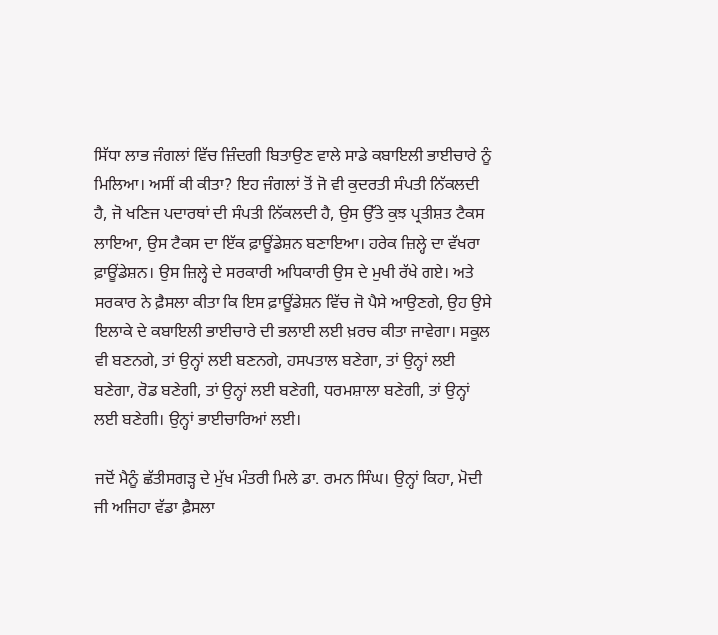ਸਿੱਧਾ ਲਾਭ ਜੰਗਲਾਂ ਵਿੱਚ ਜ਼ਿੰਦਗੀ ਬਿਤਾਉਣ ਵਾਲੇ ਸਾਡੇ ਕਬਾਇਲੀ ਭਾਈਚਾਰੇ ਨੂੰ ਮਿਲਿਆ। ਅਸੀਂ ਕੀ ਕੀਤਾ? ਇਹ ਜੰਗਲਾਂ ਤੋਂ ਜੋ ਵੀ ਕੁਦਰਤੀ ਸੰਪਤੀ ਨਿੱਕਲਦੀ ਹੈ, ਜੋ ਖਣਿਜ ਪਦਾਰਥਾਂ ਦੀ ਸੰਪਤੀ ਨਿੱਕਲਦੀ ਹੈ, ਉਸ ਉੱਤੇ ਕੁਝ ਪ੍ਰਤੀਸ਼ਤ ਟੈਕਸ ਲਾਇਆ, ਉਸ ਟੈਕਸ ਦਾ ਇੱਕ ਫ਼ਾਊਂਡੇਸ਼ਨ ਬਣਾਇਆ। ਹਰੇਕ ਜ਼ਿਲ੍ਹੇ ਦਾ ਵੱਖਰਾ ਫ਼ਾਊਂਡੇਸ਼ਨ। ਉਸ ਜ਼ਿਲ੍ਹੇ ਦੇ ਸਰਕਾਰੀ ਅਧਿਕਾਰੀ ਉਸ ਦੇ ਮੁਖੀ ਰੱਖੇ ਗਏ। ਅਤੇ ਸਰਕਾਰ ਨੇ ਫ਼ੈਸਲਾ ਕੀਤਾ ਕਿ ਇਸ ਫ਼ਾਊਂਡੇਸ਼ਨ ਵਿੱਚ ਜੋ ਪੈਸੇ ਆਉਣਗੇ, ਉਹ ਉਸੇ ਇਲਾਕੇ ਦੇ ਕਬਾਇਲੀ ਭਾਈਚਾਰੇ ਦੀ ਭਲਾਈ ਲਈ ਖ਼ਰਚ ਕੀਤਾ ਜਾਵੇਗਾ। ਸਕੂਲ ਵੀ ਬਣਨਗੇ, ਤਾਂ ਉਨ੍ਹਾਂ ਲਈ ਬਣਨਗੇ, ਹਸਪਤਾਲ ਬਣੇਗਾ, ਤਾਂ ਉਨ੍ਹਾਂ ਲਈ ਬਣੇਗਾ, ਰੋਡ ਬਣੇਗੀ, ਤਾਂ ਉਨ੍ਹਾਂ ਲਈ ਬਣੇਗੀ, ਧਰਮਸ਼ਾਲਾ ਬਣੇਗੀ, ਤਾਂ ਉਨ੍ਹਾਂ ਲਈ ਬਣੇਗੀ। ਉਨ੍ਹਾਂ ਭਾਈਚਾਰਿਆਂ ਲਈ।

ਜਦੋਂ ਮੈਨੂੰ ਛੱਤੀਸਗੜ੍ਹ ਦੇ ਮੁੱਖ ਮੰਤਰੀ ਮਿਲੇ ਡਾ. ਰਮਨ ਸਿੰਘ। ਉਨ੍ਹਾਂ ਕਿਹਾ, ਮੋਦੀ ਜੀ ਅਜਿਹਾ ਵੱਡਾ ਫ਼ੈਸਲਾ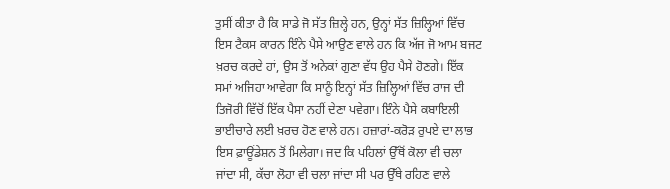ਤੁਸੀਂ ਕੀਤਾ ਹੈ ਕਿ ਸਾਡੇ ਜੋ ਸੱਤ ਜ਼ਿਲ੍ਹੇ ਹਨ, ਉਨ੍ਹਾਂ ਸੱਤ ਜ਼ਿਲ੍ਹਿਆਂ ਵਿੱਚ ਇਸ ਟੈਕਸ ਕਾਰਨ ਇੰਨੇ ਪੈਸੇ ਆਉਣ ਵਾਲੇ ਹਨ ਕਿ ਅੱਜ ਜੋ ਆਮ ਬਜਟ ਖ਼ਰਚ ਕਰਦੇ ਹਾਂ, ਉਸ ਤੋਂ ਅਨੇਕਾਂ ਗੁਣਾ ਵੱਧ ਉਹ ਪੈਸੇ ਹੋਣਗੇ। ਇੱਕ ਸਮਾਂ ਅਜਿਹਾ ਆਵੇਗਾ ਕਿ ਸਾਨੂੰ ਇਨ੍ਹਾਂ ਸੱਤ ਜ਼ਿਲ੍ਹਿਆਂ ਵਿੱਚ ਰਾਜ ਦੀ ਤਿਜੋਰੀ ਵਿੱਚੋਂ ਇੱਕ ਪੈਸਾ ਨਹੀਂ ਦੇਣਾ ਪਵੇਗਾ। ਇੰਨੇ ਪੈਸੇ ਕਬਾਇਲੀ ਭਾਈਚਾਰੇ ਲਈ ਖ਼ਰਚ ਹੋਣ ਵਾਲੇ ਹਨ। ਹਜ਼ਾਰਾਂ-ਕਰੋੜ ਰੁਪਏ ਦਾ ਲਾਭ ਇਸ ਫ਼ਾਊਂਡੇਸ਼ਨ ਤੋਂ ਮਿਲੇਗਾ। ਜਦ ਕਿ ਪਹਿਲਾਂ ਉੱਥੋਂ ਕੋਲਾ ਵੀ ਚਲਾ ਜਾਂਦਾ ਸੀ, ਕੱਚਾ ਲੋਹਾ ਵੀ ਚਲਾ ਜਾਂਦਾ ਸੀ ਪਰ ਉੱਥੇ ਰਹਿਣ ਵਾਲੇ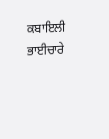ਕਬਾਇਲੀ ਭਾਈਚਾਰੇ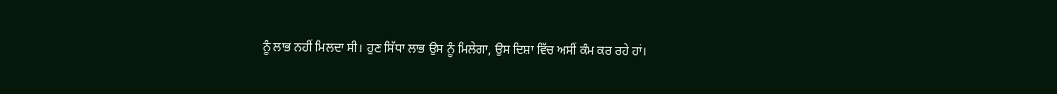ਨੂੰ ਲਾਭ ਨਹੀਂ ਮਿਲਦਾ ਸੀ। ਹੁਣ ਸਿੱਧਾ ਲਾਭ ਉਸ ਨੂੰ ਮਿਲੇਗਾ, ਉਸ ਦਿਸ਼ਾ ਵਿੱਚ ਅਸੀਂ ਕੰਮ ਕਰ ਰਹੇ ਹਾਂ।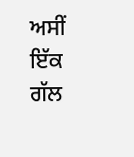ਅਸੀਂ ਇੱਕ ਗੱਲ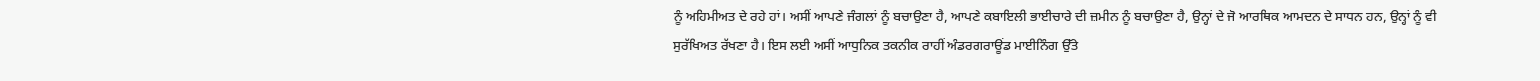ਨੂੰ ਅਹਿਮੀਅਤ ਦੇ ਰਹੇ ਹਾਂ। ਅਸੀਂ ਆਪਣੇ ਜੰਗਲਾਂ ਨੂੰ ਬਚਾਉਣਾ ਹੈ, ਆਪਣੇ ਕਬਾਇਲੀ ਭਾਈਚਾਰੇ ਦੀ ਜ਼ਮੀਨ ਨੂੰ ਬਚਾਉਣਾ ਹੈ, ਉਨ੍ਹਾਂ ਦੇ ਜੋ ਆਰਥਿਕ ਆਮਦਨ ਦੇ ਸਾਧਨ ਹਨ, ਉਨ੍ਹਾਂ ਨੂੰ ਵੀ ਸੁਰੱਖਿਅਤ ਰੱਖਣਾ ਹੈ। ਇਸ ਲਈ ਅਸੀਂ ਆਧੁਨਿਕ ਤਕਨੀਕ ਰਾਹੀਂ ਅੰਡਰਗਰਾਊਂਡ ਮਾਈਨਿੰਗ ਉੱਤੇ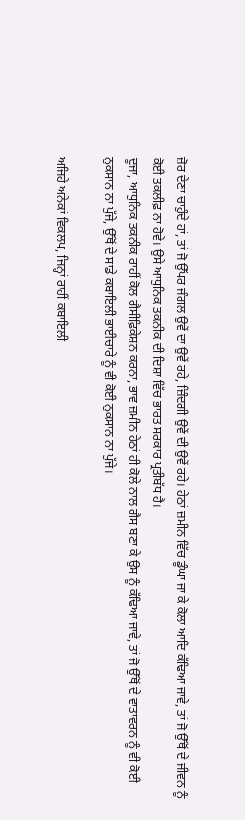ਜ਼ੋਰ ਦੇਣਾ ਚਾਹੁੰਦੇ ਹਾਂ, ਤਾਂ ਜੋ ਉੱਪਰ ਜੰਗਲ ਉਵੇਂ ਦਾ ਉਵੇਂ ਰਹੇ, ਜ਼ਿੰਦਗੀ ਉਵੇਂ ਦੀ ਉਵੇਂ ਰਹੇ। ਹੇਠਾਂ ਜ਼ਮੀਨ ਵਿੱਚ ਡੂੰਘਾ ਜਾ ਕੇ ਕੋਲਾ ਆਦਿ ਕੱਢਿਆ ਜਾਵੇ, ਤਾਂ ਜੋ ਉੱਥੋਂ ਦੇ ਜੀਵਨ ਨੂੰ ਕੋਈ ਤਕਲੀਫ਼ ਨਾ ਹੋਵੇ। ਉਸੇ ਆਧੁਨਿਕ ਤਕਨੀਕ ਦੀ ਦਿਸ਼ਾ ਵਿੱਚ ਭਾਰਤ ਸਰਕਾਰ ਪ੍ਰਤੀਬੱਧ ਹੈ।
ਦੂਜਾ, ਆਧੁਨਿਕ ਤਕਨੀਕ ਰਾਹੀਂ ਕੋਲ ਗੈਸੀਫ਼ਿਕੇਸ਼ਨ ਕਰਨਾ, ਭਾਵ ਜ਼ਮੀਨ ਹੇਠਾਂ ਹੀ ਕੋਲੇ ਨਾਲ ਗੈਸ ਬਣਾ ਕੇ ਉਸ ਨੂੰ ਕੱਢਿਆ ਜਾਵੇ, ਤਾਂ ਜੋ ਉੱਥੋਂ ਦੇ ਵਾਤਾਵਰਨ ਨੂੰ ਵੀ ਕੋਈ ਨੁਕਸਾਨ ਨਾ ਪੁੱਜੇ, ਉੱਥੋਂ ਦੇ ਸਾਡੇ ਕਬਾਇਲੀ ਭਾਈਚਾਰੇ ਨੂੰ ਵੀ ਕੋਈ ਨੁਕਸਾਨ ਨਾ ਪੁੱਜੇ।

ਅਜਿਹੇ ਅਨੇਕਾਂ ਵਿਕਲਪ, ਜਿਨ੍ਹਾਂ ਰਾਹੀਂ ਕਬਾਇਲੀ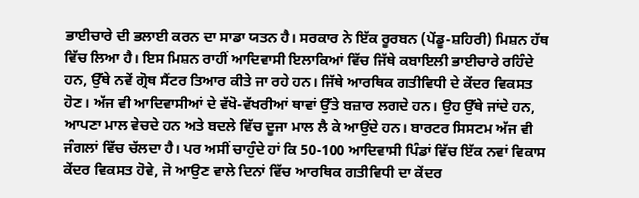ਭਾਈਚਾਰੇ ਦੀ ਭਲਾਈ ਕਰਨ ਦਾ ਸਾਡਾ ਯਤਨ ਹੈ। ਸਰਕਾਰ ਨੇ ਇੱਕ ਰੂਰਬਨ (ਪੇਂਡੂ-ਸ਼ਹਿਰੀ) ਮਿਸ਼ਨ ਹੱਥ ਵਿੱਚ ਲਿਆ ਹੈ। ਇਸ ਮਿਸ਼ਨ ਰਾਹੀਂ ਆਦਿਵਾਸੀ ਇਲਾਕਿਆਂ ਵਿੱਚ ਜਿੱਥੇ ਕਬਾਇਲੀ ਭਾਈਚਾਰੇ ਰਹਿੰਦੇ ਹਨ, ਉੱਥੇ ਨਵੇਂ ਗ੍ਰੋਥ ਸੈਂਟਰ ਤਿਆਰ ਕੀਤੇ ਜਾ ਰਹੇ ਹਨ। ਜਿੱਥੇ ਆਰਥਿਕ ਗਤੀਵਿਧੀ ਦੇ ਕੇਂਦਰ ਵਿਕਸਤ ਹੋਣ। ਅੱਜ ਵੀ ਆਦਿਵਾਸੀਆਂ ਦੇ ਵੱਖੋ-ਵੱਖਰੀਆਂ ਥਾਵਾਂ ਉੱਤੇ ਬਜ਼ਾਰ ਲਗਦੇ ਹਨ। ਉਹ ਉੱਥੇ ਜਾਂਦੇ ਹਨ, ਆਪਣਾ ਮਾਲ ਵੇਚਦੇ ਹਨ ਅਤੇ ਬਦਲੇ ਵਿੱਚ ਦੂਜਾ ਮਾਲ ਲੈ ਕੇ ਆਉਂਦੇ ਹਨ। ਬਾਰਟਰ ਸਿਸਟਮ ਅੱਜ ਵੀ ਜੰਗਲਾਂ ਵਿੱਚ ਚੱਲਦਾ ਹੈ। ਪਰ ਅਸੀਂ ਚਾਹੁੰਦੇ ਹਾਂ ਕਿ 50-100 ਆਦਿਵਾਸੀ ਪਿੰਡਾਂ ਵਿੱਚ ਇੱਕ ਨਵਾਂ ਵਿਕਾਸ ਕੇਂਦਰ ਵਿਕਸਤ ਹੋਵੇ, ਜੋ ਆਉਣ ਵਾਲੇ ਦਿਨਾਂ ਵਿੱਚ ਆਰਥਿਕ ਗਤੀਵਿਧੀ ਦਾ ਕੇਂਦਰ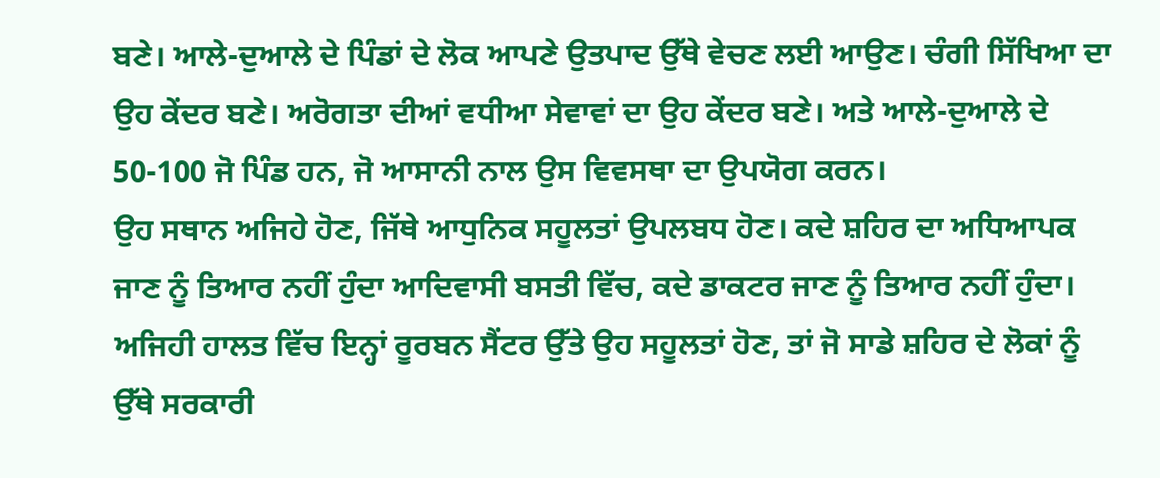ਬਣੇ। ਆਲੇ-ਦੁਆਲੇ ਦੇ ਪਿੰਡਾਂ ਦੇ ਲੋਕ ਆਪਣੇ ਉਤਪਾਦ ਉੱਥੇ ਵੇਚਣ ਲਈ ਆਉਣ। ਚੰਗੀ ਸਿੱਖਿਆ ਦਾ ਉਹ ਕੇਂਦਰ ਬਣੇ। ਅਰੋਗਤਾ ਦੀਆਂ ਵਧੀਆ ਸੇਵਾਵਾਂ ਦਾ ਉਹ ਕੇਂਦਰ ਬਣੇ। ਅਤੇ ਆਲੇ-ਦੁਆਲੇ ਦੇ 50-100 ਜੋ ਪਿੰਡ ਹਨ, ਜੋ ਆਸਾਨੀ ਨਾਲ ਉਸ ਵਿਵਸਥਾ ਦਾ ਉਪਯੋਗ ਕਰਨ।
ਉਹ ਸਥਾਨ ਅਜਿਹੇ ਹੋਣ, ਜਿੱਥੇ ਆਧੁਨਿਕ ਸਹੂਲਤਾਂ ਉਪਲਬਧ ਹੋਣ। ਕਦੇ ਸ਼ਹਿਰ ਦਾ ਅਧਿਆਪਕ ਜਾਣ ਨੂੰ ਤਿਆਰ ਨਹੀਂ ਹੁੰਦਾ ਆਦਿਵਾਸੀ ਬਸਤੀ ਵਿੱਚ, ਕਦੇ ਡਾਕਟਰ ਜਾਣ ਨੂੰ ਤਿਆਰ ਨਹੀਂ ਹੁੰਦਾ। ਅਜਿਹੀ ਹਾਲਤ ਵਿੱਚ ਇਨ੍ਹਾਂ ਰੂਰਬਨ ਸੈਂਟਰ ਉੱਤੇ ਉਹ ਸਹੂਲਤਾਂ ਹੋਣ, ਤਾਂ ਜੋ ਸਾਡੇ ਸ਼ਹਿਰ ਦੇ ਲੋਕਾਂ ਨੂੰ ਉੱਥੇ ਸਰਕਾਰੀ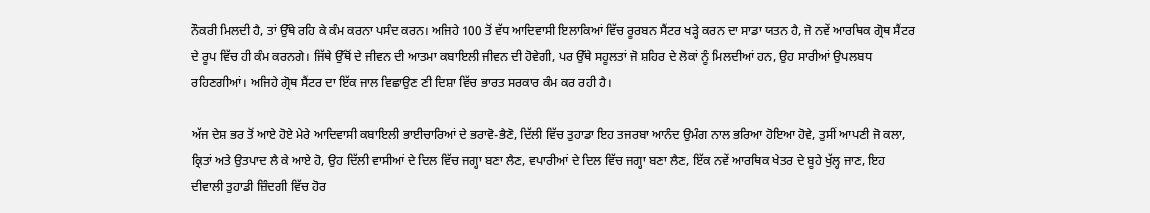ਨੌਕਰੀ ਮਿਲਦੀ ਹੈ, ਤਾਂ ਉੱਥੇ ਰਹਿ ਕੇ ਕੰਮ ਕਰਨਾ ਪਸੰਦ ਕਰਨ। ਅਜਿਹੇ 100 ਤੋਂ ਵੱਧ ਆਦਿਵਾਸੀ ਇਲਾਕਿਆਂ ਵਿੱਚ ਰੂਰਬਨ ਸੈਂਟਰ ਖੜ੍ਹੇ ਕਰਨ ਦਾ ਸਾਡਾ ਯਤਨ ਹੈ, ਜੋ ਨਵੇਂ ਆਰਥਿਕ ਗ੍ਰੋਥ ਸੈਂਟਰ ਦੇ ਰੂਪ ਵਿੱਚ ਹੀ ਕੰਮ ਕਰਨਗੇ। ਜਿੱਥੇ ਉੱਥੋਂ ਦੇ ਜੀਵਨ ਦੀ ਆਤਮਾ ਕਬਾਇਲੀ ਜੀਵਨ ਦੀ ਹੋਵੇਗੀ, ਪਰ ਉੱਥੇ ਸਹੂਲਤਾਂ ਜੋ ਸ਼ਹਿਰ ਦੇ ਲੋਕਾਂ ਨੂੰ ਮਿਲਦੀਆਂ ਹਨ, ਉਹ ਸਾਰੀਆਂ ਉਪਲਬਧ ਰਹਿਣਗੀਆਂ। ਅਜਿਹੇ ਗ੍ਰੋਥ ਸੈਂਟਰ ਦਾ ਇੱਕ ਜਾਲ ਵਿਛਾਉਣ ਣੀ ਦਿਸ਼ਾ ਵਿੱਚ ਭਾਰਤ ਸਰਕਾਰ ਕੰਮ ਕਰ ਰਹੀ ਹੈ।

ਅੱਜ ਦੇਸ਼ ਭਰ ਤੋਂ ਆਏ ਹੋਏ ਮੇਰੇ ਆਦਿਵਾਸੀ ਕਬਾਇਲੀ ਭਾਈਚਾਰਿਆਂ ਦੇ ਭਰਾਵੋ-ਭੈਣੋ, ਦਿੱਲੀ ਵਿੱਚ ਤੁਹਾਡਾ ਇਹ ਤਜਰਬਾ ਆਨੰਦ ਉਮੰਗ ਨਾਲ ਭਰਿਆ ਹੋਇਆ ਹੋਵੇ, ਤੁਸੀਂ ਆਪਣੀ ਜੋ ਕਲਾ, ਕ੍ਰਿਤਾਂ ਅਤੇ ਉਤਪਾਦ ਲੈ ਕੇ ਆਏ ਹੋ, ਉਹ ਦਿੱਲੀ ਵਾਸੀਆਂ ਦੇ ਦਿਲ ਵਿੱਚ ਜਗ੍ਹਾ ਬਣਾ ਲੈਣ, ਵਪਾਰੀਆਂ ਦੇ ਦਿਲ ਵਿੱਚ ਜਗ੍ਹਾ ਬਣਾ ਲੈਣ, ਇੱਕ ਨਵੇਂ ਆਰਥਿਕ ਖੇਤਰ ਦੇ ਬੂਹੇ ਖੁੱਲ੍ਹ ਜਾਣ, ਇਹ ਦੀਵਾਲੀ ਤੁਹਾਡੀ ਜ਼ਿੰਦਗੀ ਵਿੱਚ ਹੋਰ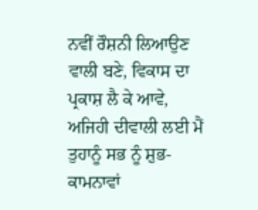ਨਵੀਂ ਰੌਸ਼ਨੀ ਲਿਆਉਣ ਵਾਲੀ ਬਣੇ, ਵਿਕਾਸ ਦਾ ਪ੍ਰਕਾਸ਼ ਲੈ ਕੇ ਆਵੇ, ਅਜਿਹੀ ਦੀਵਾਲੀ ਲਈ ਮੈਂ ਤੁਹਾਨੂੰ ਸਭ ਨੂੰ ਸ਼ੁਭ-ਕਾਮਨਾਵਾਂ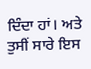ਦਿੰਦਾ ਹਾਂ। ਅਤੇ ਤੁਸੀਂ ਸਾਰੇ ਇਸ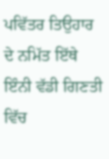ਪਵਿੱਤਰ ਤਿਉਹਾਰ ਦੇ ਨਮਿੱਤ ਇੱਥੇ ਇੰਨੀ ਵੱਡੀ ਗਿਣਤੀ ਵਿੱਚ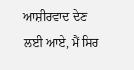ਆਸ਼ੀਰਵਾਦ ਦੇਣ ਲਈ ਆਏ, ਮੈਂ ਸਿਰ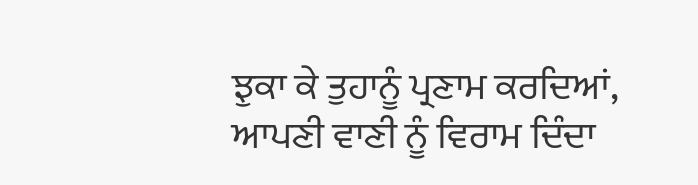ਝੁਕਾ ਕੇ ਤੁਹਾਨੂੰ ਪ੍ਰਣਾਮ ਕਰਦਿਆਂ, ਆਪਣੀ ਵਾਣੀ ਨੂੰ ਵਿਰਾਮ ਦਿੰਦਾ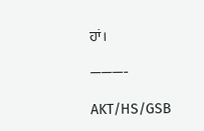ਹਾਂ।

———-

AKT/HS/GSB